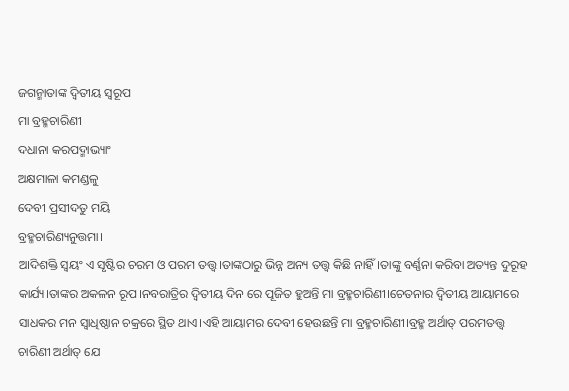ଜଗନ୍ମାତାଙ୍କ ଦ୍ବିତୀୟ ସ୍ବରୂପ
ମା ବ୍ରହ୍ମଚାରିଣୀ
ଦଧାନା କରପଦ୍ମାଭ୍ୟାଂ
ଅକ୍ଷମାଳା କମଣ୍ଡଳୁ
ଦେବୀ ପ୍ରସୀଦତୁ ମୟି
ବ୍ରହ୍ମଚାରିଣ୍ୟନୁତ୍ତମା।
ଆଦିଶକ୍ତି ସ୍ବୟଂ ଏ ସୃଷ୍ଟିର ଚରମ ଓ ପରମ ତତ୍ତ୍ଵ।ତାଙ୍କଠାରୁ ଭିନ୍ନ ଅନ୍ୟ ତତ୍ତ୍ବ କିଛି ନାହିଁ।ତାଙ୍କୁ ବର୍ଣ୍ଣନା କରିବା ଅତ୍ୟନ୍ତ ଦୁରୂହ କାର୍ଯ୍ୟ।ତାଙ୍କର ଅକଳନ ରୂପ।ନବରାତ୍ରିର ଦ୍ବିତୀୟ ଦିନ ରେ ପୂଜିତ ହୁଅନ୍ତି ମା ବ୍ରହ୍ମଚାରିଣୀ।ଚେତନାର ଦ୍ବିତୀୟ ଆୟାମରେ ସାଧକର ମନ ସ୍ବାଧିଷ୍ଠାନ ଚକ୍ରରେ ସ୍ଥିତ ଥାଏ।ଏହି ଆୟାମର ଦେବୀ ହେଉଛନ୍ତି ମା ବ୍ରହ୍ମଚାରିଣୀ।ବ୍ରହ୍ମ ଅର୍ଥାତ୍ ପରମତତ୍ତ୍ବ ଚାରିଣୀ ଅର୍ଥାତ୍ ଯେ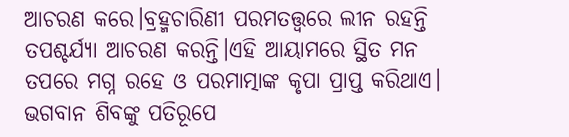ଆଚରଣ କରେ।ବ୍ରହ୍ମଚାରିଣୀ ପରମତତ୍ତ୍ବରେ ଲୀନ ରହନ୍ତି ତପଶ୍ଚର୍ଯ୍ୟା ଆଚରଣ କରନ୍ତି।ଏହି ଆୟାମରେ ସ୍ଥିତ ମନ ତପରେ ମଗ୍ନ ରହେ ଓ ପରମାତ୍ମାଙ୍କ କୃପା ପ୍ରାପ୍ତ କରିଥାଏ।
ଭଗବାନ ଶିବଙ୍କୁ ପତିରୂପେ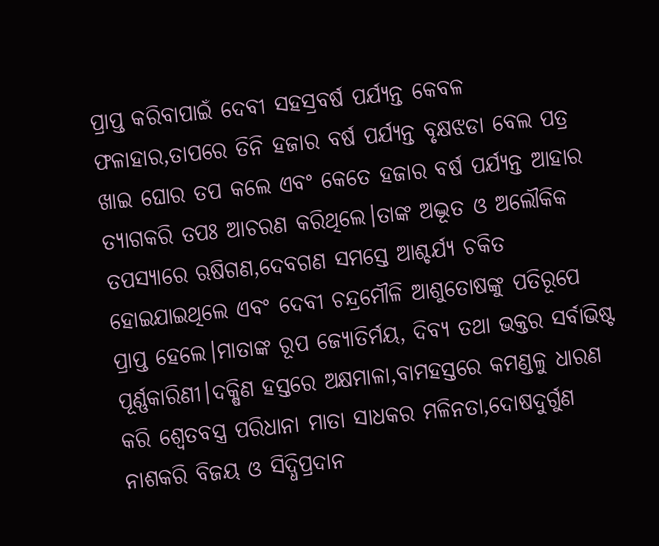ପ୍ରାପ୍ତ କରିବାପାଇଁ ଦେବୀ ସହସ୍ରବର୍ଷ ପର୍ଯ୍ୟନ୍ତ କେବଳ ଫଳାହାର,ତାପରେ ତିନି ହଜାର ବର୍ଷ ପର୍ଯ୍ୟନ୍ତ ବୃକ୍ଷଝଡା ବେଲ ପତ୍ର ଖାଇ ଘୋର ତପ କଲେ ଏବଂ କେତେ ହଜାର ବର୍ଷ ପର୍ଯ୍ୟନ୍ତ ଆହାର ତ୍ୟାଗକରି ତପଃ ଆଚରଣ କରିଥିଲେ।ତାଙ୍କ ଅଦ୍ଭୂତ ଓ ଅଲୌକିକ ତପସ୍ୟାରେ ଋଷିଗଣ,ଦେବଗଣ ସମସ୍ତେ ଆଶ୍ଚର୍ଯ୍ୟ ଚକିତ ହୋଇଯାଇଥିଲେ ଏବଂ ଦେବୀ ଚନ୍ଦ୍ରମୌଳି ଆଶୁତୋଷଙ୍କୁ ପତିରୂପେ ପ୍ରାପ୍ତ ହେଲେ।ମାତାଙ୍କ ରୂପ ଜ୍ୟୋତିର୍ମୟ, ଦିବ୍ୟ ତଥା ଭକ୍ତର ସର୍ବାଭିଷ୍ଟ ପୂର୍ଣ୍ଣକାରିଣୀ।ଦକ୍ଷିଣ ହସ୍ତରେ ଅକ୍ଷମାଳା,ବାମହସ୍ତରେ କମଣ୍ଡଳୁ ଧାରଣ କରି ଶ୍ବେତବସ୍ତ୍ର ପରିଧାନା ମାତା ସାଧକର ମଳିନତା,ଦୋଷଦୁର୍ଗୁଣ ନାଶକରି ବିଜୟ ଓ ସିଦ୍ଧିପ୍ରଦାନ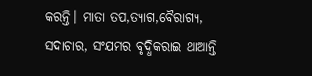କରନ୍ତି। ମାତା ତପ,ତ୍ୟାଗ,ବୈରାଗ୍ୟ, ସଦାଚାର, ସଂଯମର ବୃଦ୍ଧିକରାଇ ଥାଆନ୍ତି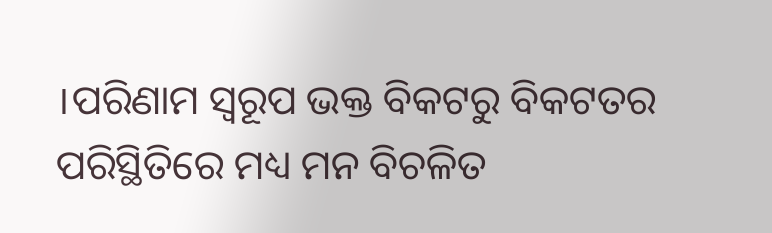।ପରିଣାମ ସ୍ବରୂପ ଭକ୍ତ ବିକଟରୁ ବିକଟତର ପରିସ୍ଥିତିରେ ମଧ୍ୟ ମନ ବିଚଳିତ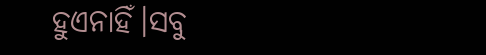ହୁଏନାହିଁ।ସବୁ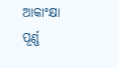ଆକାଂକ୍ଷା ପୂର୍ଣ୍ଣ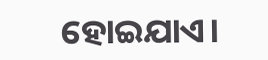ହୋଇଯାଏ।